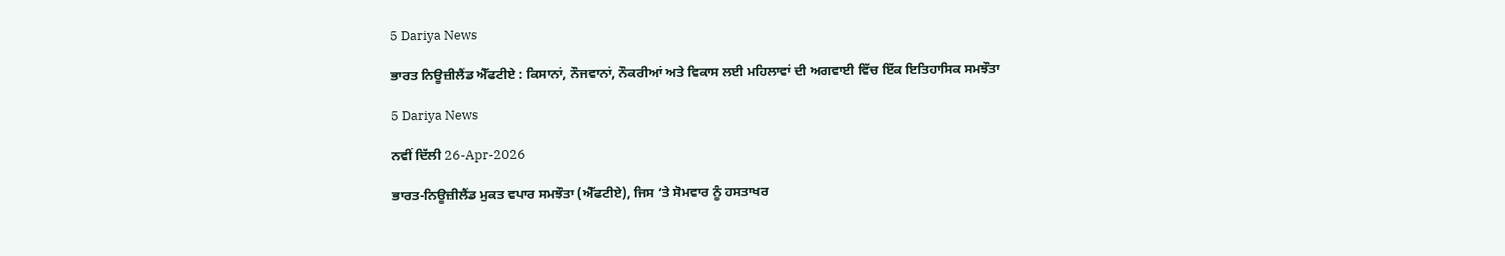5 Dariya News

ਭਾਰਤ ਨਿਊਜ਼ੀਲੈਂਡ ਐੱਫਟੀਏ : ਕਿਸਾਨਾਂ, ਨੌਜਵਾਨਾਂ, ਨੌਕਰੀਆਂ ਅਤੇ ਵਿਕਾਸ ਲਈ ਮਹਿਲਾਵਾਂ ਦੀ ਅਗਵਾਈ ਵਿੱਚ ਇੱਕ ਇਤਿਹਾਸਿਕ ਸਮਝੌਤਾ

5 Dariya News

ਨਵੀਂ ਦਿੱਲੀ 26-Apr-2026

ਭਾਰਤ-ਨਿਊਜ਼ੀਲੈਂਡ ਮੁਕਤ ਵਪਾਰ ਸਮਝੌਤਾ (ਐੱਫਟੀਏ), ਜਿਸ ‘ਤੇ ਸੋਮਵਾਰ ਨੂੰ ਹਸਤਾਖਰ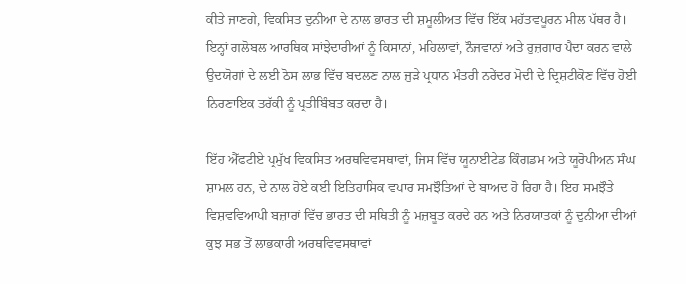ਕੀਤੇ ਜਾਣਗੇ, ਵਿਕਸਿਤ ਦੁਨੀਆ ਦੇ ਨਾਲ ਭਾਰਤ ਦੀ ਸ਼ਮੂਲੀਅਤ ਵਿੱਚ ਇੱਕ ਮਹੱਤਵਪੂਰਨ ਮੀਲ ਪੱਥਰ ਹੈ। ਇਨ੍ਹਾਂ ਗਲੋਬਲ ਆਰਥਿਕ ਸਾਂਝੇਦਾਰੀਆਂ ਨੂੰ ਕਿਸਾਨਾਂ, ਮਹਿਲਾਵਾਂ, ਨੌਜਵਾਨਾਂ ਅਤੇ ਰੁਜ਼ਗਾਰ ਪੈਦਾ ਕਰਨ ਵਾਲੇ ਉਦਯੋਗਾਂ ਦੇ ਲਈ ਠੋਸ ਲਾਭ ਵਿੱਚ ਬਦਲਣ ਨਾਲ ਜੁੜੇ ਪ੍ਰਧਾਨ ਮੰਤਰੀ ਨਰੇਂਦਰ ਮੋਦੀ ਦੇ ਦ੍ਰਿਸ਼ਟੀਕੋਣ ਵਿੱਚ ਹੋਈ ਨਿਰਣਾਇਕ ਤਰੱਕੀ ਨੂੰ ਪ੍ਰਤੀਬਿੰਬਤ ਕਰਦਾ ਹੈ।

ਇੱਹ ਐੱਫਟੀਏ ਪ੍ਰਮੁੱਖ ਵਿਕਸਿਤ ਅਰਥਵਿਵਸਥਾਵਾਂ, ਜਿਸ ਵਿੱਚ ਯੂਨਾਈਟੇਡ ਕਿੰਗਡਮ ਅਤੇ ਯੂਰੋਪੀਅਨ ਸੰਘ ਸ਼ਾਮਲ ਹਨ, ਦੇ ਨਾਲ ਹੋਏ ਕਈ ਇਤਿਹਾਸਿਕ ਵਪਾਰ ਸਮਝੌਤਿਆਂ ਦੇ ਬਾਅਦ ਹੋ ਰਿਹਾ ਹੈ। ਇਹ ਸਮਝੌਤੇ ਵਿਸ਼ਵਵਿਆਪੀ ਬਜ਼ਾਰਾਂ ਵਿੱਚ ਭਾਰਤ ਦੀ ਸਥਿਤੀ ਨੂੰ ਮਜ਼ਬੂਤ ਕਰਦੇ ਹਨ ਅਤੇ ਨਿਰਯਾਤਕਾਂ ਨੂੰ ਦੁਨੀਆ ਦੀਆਂ ਕੁਝ ਸਭ ਤੋਂ ਲਾਭਕਾਰੀ ਅਰਥਵਿਵਸਥਾਵਾਂ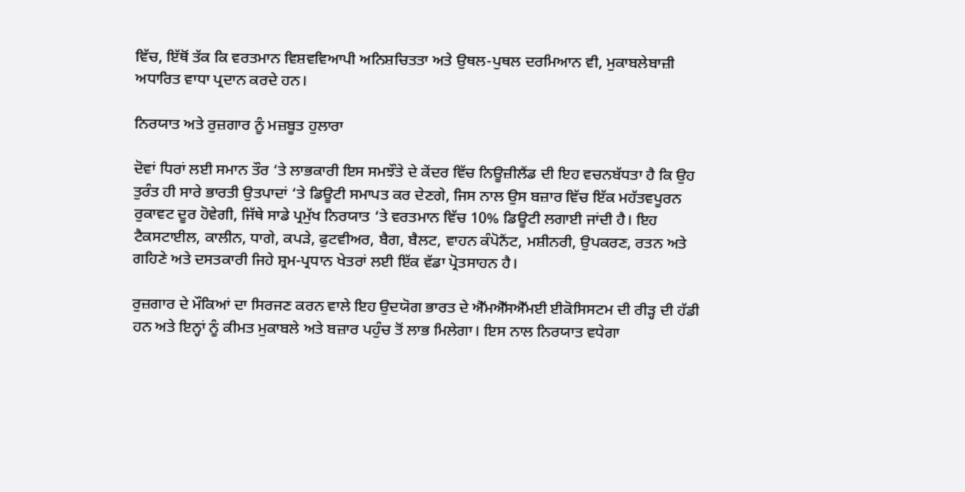ਵਿੱਚ, ਇੱਥੋਂ ਤੱਕ ਕਿ ਵਰਤਮਾਨ ਵਿਸ਼ਵਵਿਆਪੀ ਅਨਿਸ਼ਚਿਤਤਾ ਅਤੇ ਉਥਲ-ਪੁਥਲ ਦਰਮਿਆਨ ਵੀ, ਮੁਕਾਬਲੇਬਾਜ਼ੀ ਅਧਾਰਿਤ ਵਾਧਾ ਪ੍ਰਦਾਨ ਕਰਦੇ ਹਨ।

ਨਿਰਯਾਤ ਅਤੇ ਰੁਜ਼ਗਾਰ ਨੂੰ ਮਜ਼ਬੂਤ ਹੁਲਾਰਾ

ਦੋਵਾਂ ਧਿਰਾਂ ਲਈ ਸਮਾਨ ਤੌਰ ‘ਤੇ ਲਾਭਕਾਰੀ ਇਸ ਸਮਝੌਤੇ ਦੇ ਕੇਂਦਰ ਵਿੱਚ ਨਿਊਜ਼ੀਲੈਂਡ ਦੀ ਇਹ ਵਚਨਬੱਧਤਾ ਹੈ ਕਿ ਉਹ ਤੁਰੰਤ ਹੀ ਸਾਰੇ ਭਾਰਤੀ ਉਤਪਾਦਾਂ ‘ਤੇ ਡਿਊਟੀ ਸਮਾਪਤ ਕਰ ਦੇਣਗੇ, ਜਿਸ ਨਾਲ ਉਸ ਬਜ਼ਾਰ ਵਿੱਚ ਇੱਕ ਮਹੱਤਵਪੂਰਨ ਰੁਕਾਵਟ ਦੂਰ ਹੋਵੇਗੀ, ਜਿੱਥੇ ਸਾਡੇ ਪ੍ਰਮੁੱਖ ਨਿਰਯਾਤ ‘ਤੇ ਵਰਤਮਾਨ ਵਿੱਚ 10% ਡਿਊਟੀ ਲਗਾਈ ਜਾਂਦੀ ਹੈ। ਇਹ ਟੈਕਸਟਾਈਲ, ਕਾਲੀਨ, ਧਾਗੇ, ਕਪੜੇ, ਫੁਟਵੀਅਰ, ਬੈਗ, ਬੈਲਟ, ਵਾਹਨ ਕੰਪੋਨੈਂਟ, ਮਸ਼ੀਨਰੀ, ਉਪਕਰਣ, ਰਤਨ ਅਤੇ ਗਹਿਣੇ ਅਤੇ ਦਸਤਕਾਰੀ ਜਿਹੇ ਸ਼੍ਰਮ-ਪ੍ਰਧਾਨ ਖੇਤਰਾਂ ਲਈ ਇੱਕ ਵੱਡਾ ਪ੍ਰੋਤਸਾਹਨ ਹੈ।

ਰੁਜ਼ਗਾਰ ਦੇ ਮੌਕਿਆਂ ਦਾ ਸਿਰਜਣ ਕਰਨ ਵਾਲੇ ਇਹ ਉਦਯੋਗ ਭਾਰਤ ਦੇ ਐੱਮਐੱਸਐੱਮਈ ਈਕੋਸਿਸਟਮ ਦੀ ਰੀੜ੍ਹ ਦੀ ਹੱਡੀ ਹਨ ਅਤੇ ਇਨ੍ਹਾਂ ਨੂੰ ਕੀਮਤ ਮੁਕਾਬਲੇ ਅਤੇ ਬਜ਼ਾਰ ਪਹੁੰਚ ਤੋਂ ਲਾਭ ਮਿਲੇਗਾ। ਇਸ ਨਾਲ ਨਿਰਯਾਤ ਵਧੇਗਾ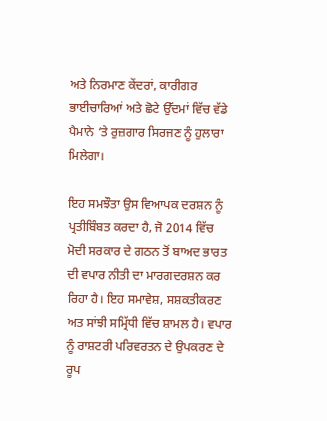ਅਤੇ ਨਿਰਮਾਣ ਕੇਂਦਰਾਂ, ਕਾਰੀਗਰ ਭਾਈਚਾਰਿਆਂ ਅਤੇ ਛੋਟੇ ਉੱਦਮਾਂ ਵਿੱਚ ਵੱਡੇ ਪੈਮਾਨੇ ‘ਤੇ ਰੁਜ਼ਗਾਰ ਸਿਰਜਣ ਨੂੰ ਹੁਲਾਰਾ ਮਿਲੇਗਾ।

ਇਹ ਸਮਝੌਤਾ ਉਸ ਵਿਆਪਕ ਦਰਸ਼ਨ ਨੂੰ ਪ੍ਰਤੀਬਿੰਬਤ ਕਰਦਾ ਹੈ, ਜੋ 2014 ਵਿੱਚ ਮੋਦੀ ਸਰਕਾਰ ਦੇ ਗਠਨ ਤੋਂ ਬਾਅਦ ਭਾਰਤ ਦੀ ਵਪਾਰ ਨੀਤੀ ਦਾ ਮਾਰਗਦਰਸ਼ਨ ਕਰ ਰਿਹਾ ਹੈ। ਇਹ ਸਮਾਵੇਸ਼, ਸਸ਼ਕਤੀਕਰਣ ਅਤ ਸਾਂਝੀ ਸਮ੍ਰਿੱਧੀ ਵਿੱਚ ਸ਼ਾਮਲ ਹੈ। ਵਪਾਰ ਨੂੰ ਰਾਸ਼ਟਰੀ ਪਰਿਵਰਤਨ ਦੇ ਉਪਕਰਣ ਦੇ ਰੂਪ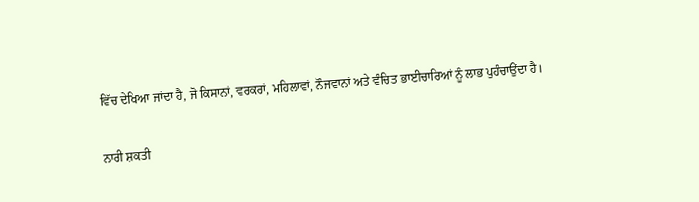ਵਿੱਚ ਦੇਖਿਆ ਜਾਂਦਾ ਹੈ, ਜੋ ਕਿਸਾਨਾਂ, ਵਰਕਰਾਂ, ਮਹਿਲਾਵਾਂ, ਨੌਜਵਾਨਾਂ ਅਤੇ ਵੰਚਿਤ ਭਾਈਚਾਰਿਆਂ ਨੂੰ ਲਾਭ ਪੁਹੰਚਾਉਂਦਾ ਹੈ।

ਨਾਰੀ ਸ਼ਕਤੀ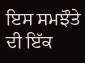ਇਸ ਸਮਝੌਤੇ ਦੀ ਇੱਕ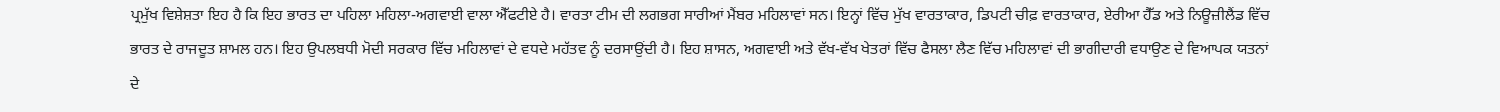ਪ੍ਰਮੁੱਖ ਵਿਸ਼ੇਸ਼ਤਾ ਇਹ ਹੈ ਕਿ ਇਹ ਭਾਰਤ ਦਾ ਪਹਿਲਾ ਮਹਿਲਾ-ਅਗਵਾਈ ਵਾਲਾ ਐੱਫਟੀਏ ਹੈ। ਵਾਰਤਾ ਟੀਮ ਦੀ ਲਗਭਗ ਸਾਰੀਆਂ ਮੈਂਬਰ ਮਹਿਲਾਵਾਂ ਸਨ। ਇਨ੍ਹਾਂ ਵਿੱਚ ਮੁੱਖ ਵਾਰਤਾਕਾਰ, ਡਿਪਟੀ ਚੀਫ਼ ਵਾਰਤਾਕਾਰ, ਏਰੀਆ ਹੈੱਡ ਅਤੇ ਨਿਊਜ਼ੀਲੈਂਡ ਵਿੱਚ ਭਾਰਤ ਦੇ ਰਾਜਦੂਤ ਸ਼ਾਮਲ ਹਨ। ਇਹ ਉਪਲਬਧੀ ਮੋਦੀ ਸਰਕਾਰ ਵਿੱਚ ਮਹਿਲਾਵਾਂ ਦੇ ਵਧਦੇ ਮਹੱਤਵ ਨੂੰ ਦਰਸਾਉਂਦੀ ਹੈ। ਇਹ ਸ਼ਾਸਨ, ਅਗਵਾਈ ਅਤੇ ਵੱਖ-ਵੱਖ ਖੇਤਰਾਂ ਵਿੱਚ ਫੈਸਲਾ ਲੈਣ ਵਿੱਚ ਮਹਿਲਾਵਾਂ ਦੀ ਭਾਗੀਦਾਰੀ ਵਧਾਉਣ ਦੇ ਵਿਆਪਕ ਯਤਨਾਂ ਦੇ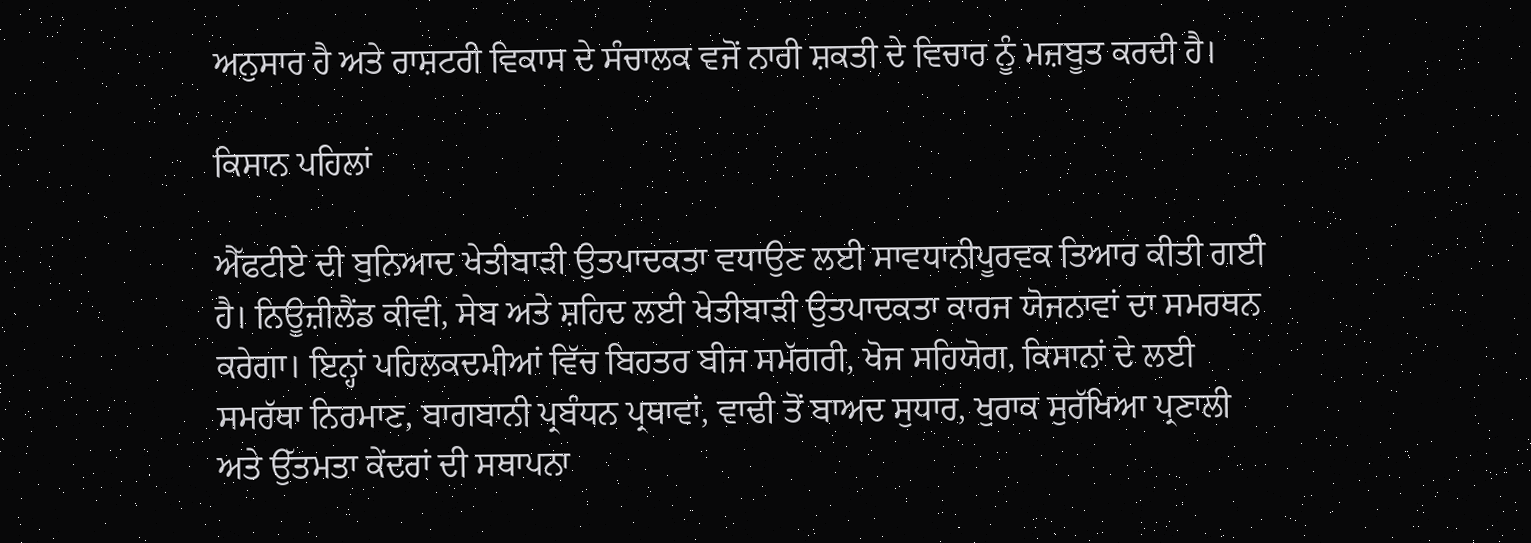ਅਨੁਸਾਰ ਹੈ ਅਤੇ ਰਾਸ਼ਟਰੀ ਵਿਕਾਸ ਦੇ ਸੰਚਾਲਕ ਵਜੋਂ ਨਾਰੀ ਸ਼ਕਤੀ ਦੇ ਵਿਚਾਰ ਨੂੰ ਮਜ਼ਬੂਤ ਕਰਦੀ ਹੈ।

ਕਿਸਾਨ ਪਹਿਲਾਂ

ਐੱਫਟੀਏ ਦੀ ਬੁਨਿਆਦ ਖੇਤੀਬਾੜੀ ਉਤਪਾਦਕਤਾ ਵਧਾਉਣ ਲਈ ਸਾਵਧਾਨੀਪੂਰਵਕ ਤਿਆਰ ਕੀਤੀ ਗਈ ਹੈ। ਨਿਊਜ਼ੀਲੈਂਡ ਕੀਵੀ, ਸੇਬ ਅਤੇ ਸ਼ਹਿਦ ਲਈ ਖੇਤੀਬਾੜੀ ਉਤਪਾਦਕਤਾ ਕਾਰਜ ਯੋਜਨਾਵਾਂ ਦਾ ਸਮਰਥਨ ਕਰੇਗਾ। ਇਨ੍ਹਾਂ ਪਹਿਲਕਦਮੀਆਂ ਵਿੱਚ ਬਿਹਤਰ ਬੀਜ ਸਮੱਗਰੀ, ਖੋਜ ਸਹਿਯੋਗ, ਕਿਸਾਨਾਂ ਦੇ ਲਈ ਸਮਰੱਥਾ ਨਿਰਮਾਣ, ਬਾਗਬਾਨੀ ਪ੍ਰਬੰਧਨ ਪ੍ਰਥਾਵਾਂ, ਵਾਢੀ ਤੋਂ ਬਾਅਦ ਸੁਧਾਰ, ਖੁਰਾਕ ਸੁਰੱਖਿਆ ਪ੍ਰਣਾਲੀ ਅਤੇ ਉੱਤਮਤਾ ਕੇਂਦਰਾਂ ਦੀ ਸਥਾਪਨਾ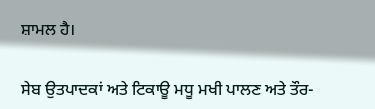ਸ਼ਾਮਲ ਹੈ।

ਸੇਬ ਉਤਪਾਦਕਾਂ ਅਤੇ ਟਿਕਾਊ ਮਧੂ ਮਖੀ ਪਾਲਣ ਅਤੇ ਤੌਰ-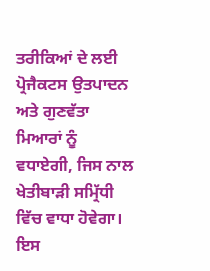ਤਰੀਕਿਆਂ ਦੇ ਲਈ ਪ੍ਰੋਜੈਕਟਸ ਉਤਪਾਦਨ ਅਤੇ ਗੁਣਵੱਤਾ ਮਿਆਰਾਂ ਨੂੰ ਵਧਾਏਗੀ, ਜਿਸ ਨਾਲ ਖੇਤੀਬਾੜੀ ਸਮ੍ਰਿੱਧੀ ਵਿੱਚ ਵਾਧਾ ਹੋਵੇਗਾ। ਇਸ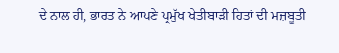ਦੇ ਨਾਲ ਹੀ, ਭਾਰਤ ਨੇ ਆਪਣੇ ਪ੍ਰਮੁੱਖ ਖੇਤੀਬਾੜੀ ਹਿਤਾਂ ਦੀ ਮਜ਼ਬੂਤੀ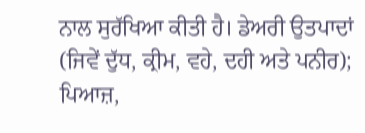ਨਾਲ ਸੁਰੱਖਿਆ ਕੀਤੀ ਹੈ। ਡੇਅਰੀ ਉਤਪਾਦਾਂ (ਜਿਵੇਂ ਦੁੱਧ, ਕ੍ਰੀਮ, ਵਹੇ, ਦਹੀ ਅਤੇ ਪਨੀਰ); ਪਿਆਜ਼,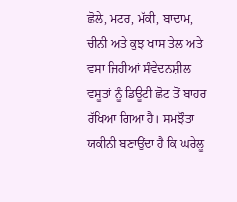ਛੋਲੇ, ਮਟਰ, ਮੱਕੀ, ਬਾਦਾਮ, ਚੀਨੀ ਅਤੇ ਕੁਝ ਖਾਸ ਤੇਲ ਅਤੇ ਵਸਾ ਜਿਹੀਆਂ ਸੰਵੇਦਨਸ਼ੀਲ ਵਸੂਤਾਂ ਨੂੰ ਡਿਊਟੀ ਛੋਟ ਤੋਂ ਬਾਹਰ ਰੱਖਿਆ ਗਿਆ ਹੈ। ਸਮਝੌਤਾ ਯਕੀਨੀ ਬਣਾਉਂਦਾ ਹੈ ਕਿ ਘਰੇਲੂ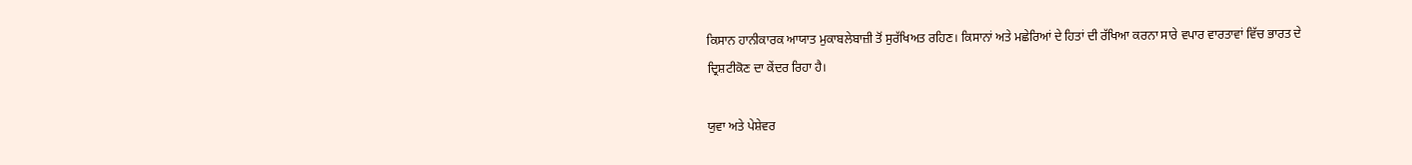ਕਿਸਾਨ ਹਾਨੀਕਾਰਕ ਆਯਾਤ ਮੁਕਾਬਲੇਬਾਜ਼ੀ ਤੋਂ ਸੁਰੱਖਿਅਤ ਰਹਿਣ। ਕਿਸਾਨਾਂ ਅਤੇ ਮਛੇਰਿਆਂ ਦੇ ਹਿਤਾਂ ਦੀ ਰੱਖਿਆ ਕਰਨਾ ਸਾਰੇ ਵਪਾਰ ਵਾਰਤਾਵਾਂ ਵਿੱਚ ਭਾਰਤ ਦੇ ਦ੍ਰਿਸ਼ਟੀਕੋਣ ਦਾ ਕੇਂਦਰ ਰਿਹਾ ਹੈ।

ਯੁਵਾ ਅਤੇ ਪੇਸ਼ੇਵਰ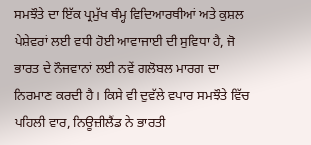ਸਮਝੌਤੇ ਦਾ ਇੱਕ ਪ੍ਰਮੁੱਖ ਥੰਮ੍ਹ ਵਿਦਿਆਰਥੀਆਂ ਅਤੇ ਕੁਸ਼ਲ ਪੇਸ਼ੇਵਰਾਂ ਲਈ ਵਧੀ ਹੋਈ ਆਵਾਜਾਈ ਦੀ ਸੁਵਿਧਾ ਹੈ, ਜੋ ਭਾਰਤ ਦੇ ਨੌਜਵਾਨਾਂ ਲਈ ਨਵੇਂ ਗਲੋਬਲ ਮਾਰਗ ਦਾ ਨਿਰਮਾਣ ਕਰਦੀ ਹੈ। ਕਿਸੇ ਵੀ ਦੁਵੱਲੇ ਵਪਾਰ ਸਮਝੌਤੇ ਵਿੱਚ ਪਹਿਲੀ ਵਾਰ, ਨਿਊਜ਼ੀਲੈਂਡ ਨੇ ਭਾਰਤੀ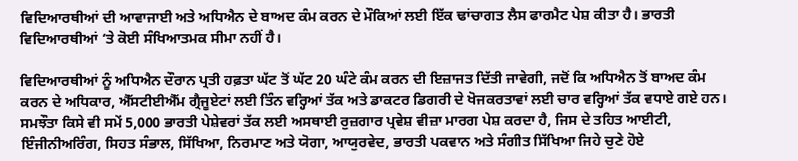ਵਿਦਿਆਰਥੀਆਂ ਦੀ ਆਵਾਜਾਈ ਅਤੇ ਅਧਿਐਨ ਦੇ ਬਾਅਦ ਕੰਮ ਕਰਨ ਦੇ ਮੌਕਿਆਂ ਲਈ ਇੱਕ ਢਾਂਚਾਗਤ ਲੈਸ ਫਾਰਮੈਟ ਪੇਸ਼ ਕੀਤਾ ਹੈ। ਭਾਰਤੀ ਵਿਦਿਆਰਥੀਆਂ ‘ਤੇ ਕੋਈ ਸੰਖਿਆਤਮਕ ਸੀਮਾ ਨਹੀਂ ਹੈ।

ਵਿਦਿਆਰਥੀਆਂ ਨੂੰ ਅਧਿਐਨ ਦੌਰਾਨ ਪ੍ਰਤੀ ਹਫ਼ਤਾ ਘੱਟ ਤੋਂ ਘੱਟ 20 ਘੰਟੇ ਕੰਮ ਕਰਨ ਦੀ ਇਜ਼ਾਜਤ ਦਿੱਤੀ ਜਾਵੇਗੀ, ਜਦੋਂ ਕਿ ਅਧਿਐਨ ਤੋਂ ਬਾਅਦ ਕੰਮ ਕਰਨ ਦੇ ਅਧਿਕਾਰ, ਐੱਸਟੀਈਐੱਮ ਗ੍ਰੈਜੂਏਟਾਂ ਲਈ ਤਿੰਨ ਵਰ੍ਹਿਆਂ ਤੱਕ ਅਤੇ ਡਾਕਟਰ ਡਿਗਰੀ ਦੇ ਖੋਜਕਰਤਾਵਾਂ ਲਈ ਚਾਰ ਵਰ੍ਹਿਆਂ ਤੱਕ ਵਧਾਏ ਗਏ ਹਨ। ਸਮਝੌਤਾ ਕਿਸੇ ਵੀ ਸਮੇਂ 5,000 ਭਾਰਤੀ ਪੇਸ਼ੇਵਰਾਂ ਤੱਕ ਲਈ ਅਸਥਾਈ ਰੁਜ਼ਗਾਰ ਪ੍ਰਵੇਸ਼ ਵੀਜ਼ਾ ਮਾਰਗ ਪੇਸ਼ ਕਰਦਾ ਹੈ, ਜਿਸ ਦੇ ਤਹਿਤ ਆਈਟੀ, ਇੰਜੀਨੀਅਰਿੰਗ, ਸਿਹਤ ਸੰਭਾਲ, ਸਿੱਖਿਆ, ਨਿਰਮਾਣ ਅਤੇ ਯੋਗਾ, ਆਯੁਰਵੇਦ, ਭਾਰਤੀ ਪਕਵਾਨ ਅਤੇ ਸੰਗੀਤ ਸਿੱਖਿਆ ਜਿਹੇ ਚੁਣੇ ਹੋਏ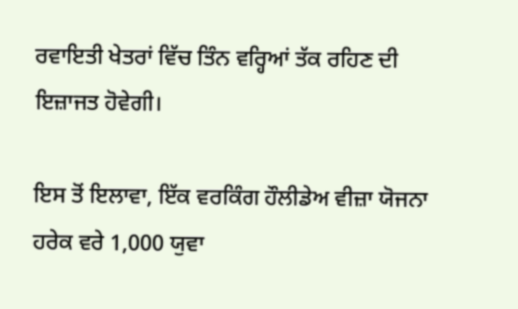ਰਵਾਇਤੀ ਖੇਤਰਾਂ ਵਿੱਚ ਤਿੰਨ ਵਰ੍ਹਿਆਂ ਤੱਕ ਰਹਿਣ ਦੀ ਇਜ਼ਾਜਤ ਹੋਵੇਗੀ।

ਇਸ ਤੋਂ ਇਲਾਵਾ, ਇੱਕ ਵਰਕਿੰਗ ਹੌਲੀਡੇਅ ਵੀਜ਼ਾ ਯੋਜਨਾ ਹਰੇਕ ਵਰੇ 1,000 ਯੁਵਾ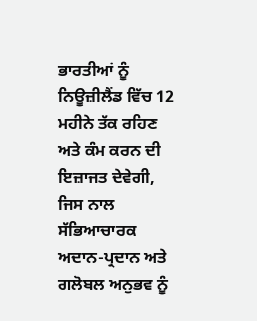ਭਾਰਤੀਆਂ ਨੂੰ ਨਿਊਜ਼ੀਲੈਂਡ ਵਿੱਚ 12 ਮਹੀਨੇ ਤੱਕ ਰਹਿਣ ਅਤੇ ਕੰਮ ਕਰਨ ਦੀ ਇਜ਼ਾਜਤ ਦੇਵੇਗੀ, ਜਿਸ ਨਾਲ ਸੱਭਿਆਚਾਰਕ ਅਦਾਨ-ਪ੍ਰਦਾਨ ਅਤੇ ਗਲੋਬਲ ਅਨੁਭਵ ਨੂੰ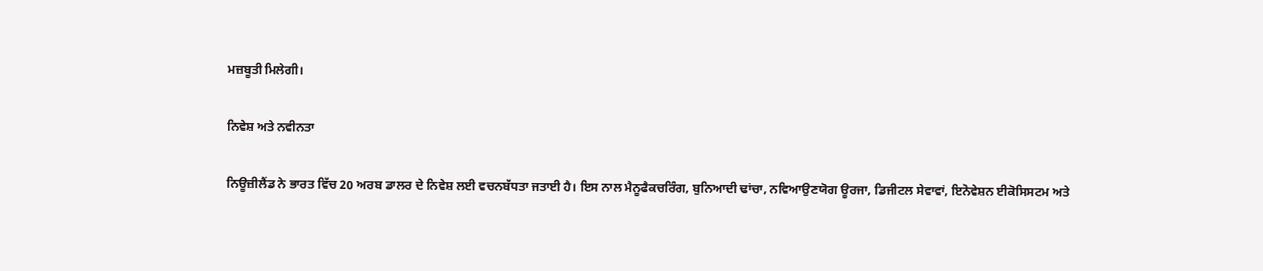ਮਜ਼ਬੂਤੀ ਮਿਲੇਗੀ।

ਨਿਵੇਸ਼ ਅਤੇ ਨਵੀਨਤਾ

ਨਿਊਜ਼ੀਲੈਂਡ ਨੇ ਭਾਰਤ ਵਿੱਚ 20 ਅਰਬ ਡਾਲਰ ਦੇ ਨਿਵੇਸ਼ ਲਈ ਵਚਨਬੱਧਤਾ ਜਤਾਈ ਹੈ। ਇਸ ਨਾਲ ਮੈਨੂਫੈਕਚਰਿੰਗ, ਬੁਨਿਆਦੀ ਢਾਂਚਾ, ਨਵਿਆਉਣਯੋਗ ਊਰਜਾ, ਡਿਜੀਟਲ ਸੇਵਾਵਾਂ, ਇਨੋਵੇਸ਼ਨ ਈਕੋਸਿਸਟਮ ਅਤੇ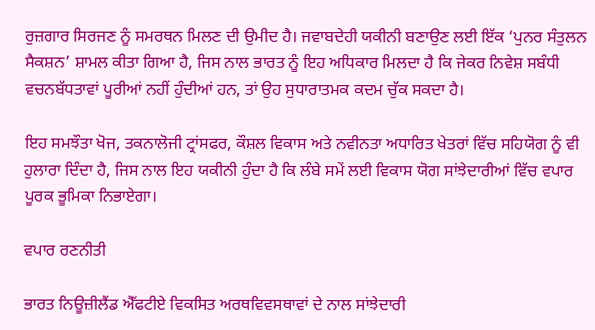ਰੁਜ਼ਗਾਰ ਸਿਰਜਣ ਨੂੰ ਸਮਰਥਨ ਮਿਲਣ ਦੀ ਉਮੀਦ ਹੈ। ਜਵਾਬਦੇਹੀ ਯਕੀਨੀ ਬਣਾਉਣ ਲਈ ਇੱਕ ‘ਪੁਨਰ ਸੰਤੁਲਨ ਸੈਕਸ਼ਨ’ ਸ਼ਾਮਲ ਕੀਤਾ ਗਿਆ ਹੈ, ਜਿਸ ਨਾਲ ਭਾਰਤ ਨੂੰ ਇਹ ਅਧਿਕਾਰ ਮਿਲਦਾ ਹੈ ਕਿ ਜੇਕਰ ਨਿਵੇਸ਼ ਸਬੰਧੀ ਵਚਨਬੱਧਤਾਵਾਂ ਪੂਰੀਆਂ ਨਹੀਂ ਹੁੰਦੀਆਂ ਹਨ, ਤਾਂ ਉਹ ਸੁਧਾਰਾਤਮਕ ਕਦਮ ਚੁੱਕ ਸਕਦਾ ਹੈ।

ਇਹ ਸਮਝੌਤਾ ਖੋਜ, ਤਕਨਾਲੋਜੀ ਟ੍ਰਾਂਸਫਰ, ਕੌਸ਼ਲ ਵਿਕਾਸ ਅਤੇ ਨਵੀਨਤਾ ਅਧਾਰਿਤ ਖੇਤਰਾਂ ਵਿੱਚ ਸਹਿਯੋਗ ਨੂੰ ਵੀ ਹੁਲਾਰਾ ਦਿੰਦਾ ਹੈ, ਜਿਸ ਨਾਲ ਇਹ ਯਕੀਨੀ ਹੁੰਦਾ ਹੈ ਕਿ ਲੰਬੇ ਸਮੇਂ ਲਈ ਵਿਕਾਸ ਯੋਗ ਸਾਂਝੇਦਾਰੀਆਂ ਵਿੱਚ ਵਪਾਰ ਪੂਰਕ ਭੂਮਿਕਾ ਨਿਭਾਏਗਾ।

ਵਪਾਰ ਰਣਨੀਤੀ

ਭਾਰਤ ਨਿਊਜ਼ੀਲੈਂਡ ਐੱਫਟੀਏ ਵਿਕਸਿਤ ਅਰਥਵਿਵਸਥਾਵਾਂ ਦੇ ਨਾਲ ਸਾਂਝੇਦਾਰੀ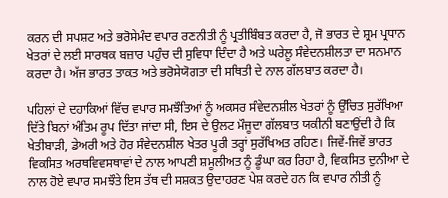ਕਰਨ ਦੀ ਸਪਸ਼ਟ ਅਤੇ ਭਰੋਸੇਮੰਦ ਵਪਾਰ ਰਣਨੀਤੀ ਨੂੰ ਪ੍ਰਤੀਬਿੰਬਤ ਕਰਦਾ ਹੈ, ਜੋ ਭਾਰਤ ਦੇ ਸ਼੍ਰਮ ਪ੍ਰਧਾਨ ਖੇਤਰਾਂ ਦੇ ਲਈ ਸਾਰਥਕ ਬਜ਼ਾਰ ਪਹੁੰਚ ਦੀ ਸੁਵਿਧਾ ਦਿੰਦਾ ਹੈ ਅਤੇ ਘਰੇਲੂ ਸੰਵੇਦਨਸ਼ੀਲਤਾ ਦਾ ਸਨਮਾਨ ਕਰਦਾ ਹੈ। ਅੱਜ ਭਾਰਤ ਤਾਕਤ ਅਤੇ ਭਰੋਸੇਯੋਗਤਾ ਦੀ ਸਥਿਤੀ ਦੇ ਨਾਲ ਗੱਲਬਾਤ ਕਰਦਾ ਹੈ।

ਪਹਿਲਾਂ ਦੇ ਦਹਾਕਿਆਂ ਵਿੱਚ ਵਪਾਰ ਸਮਝੌਤਿਆਂ ਨੂੰ ਅਕਸਰ ਸੰਵੇਦਨਸ਼ੀਲ ਖੇਤਰਾਂ ਨੂੰ ਉੱਚਿਤ ਸੁਰੱਖਿਆ ਦਿੱਤੇ ਬਿਨਾਂ ਅੰਤਿਮ ਰੂਪ ਦਿੱਤਾ ਜਾਂਦਾ ਸੀ, ਇਸ ਦੇ ਉਲਟ ਮੌਜੂਦਾ ਗੱਲਬਾਤ ਯਕੀਨੀ ਬਣਾਉਂਦੀ ਹੈ ਕਿ ਖੇਤੀਬਾੜੀ, ਡੇਅਰੀ ਅਤੇ ਹੋਰ ਸੰਵੇਦਨਸ਼ੀਲ ਖੇਤਰ ਪੂਰੀ ਤਰ੍ਹਾਂ ਸੁਰੱਖਿਅਤ ਰਹਿਣ। ਜਿਵੇਂ-ਜਿਵੇਂ ਭਾਰਤ ਵਿਕਸਿਤ ਅਰਥਵਿਵਸਥਾਵਾਂ ਦੇ ਨਾਲ ਆਪਣੀ ਸ਼ਮੂਲੀਅਤ ਨੂੰ ਡੂੰਘਾ ਕਰ ਰਿਹਾ ਹੈ, ਵਿਕਸਿਤ ਦੁਨੀਆ ਦੇ ਨਾਲ ਹੋਏ ਵਪਾਰ ਸਮਝੌਤੇ ਇਸ ਤੱਥ ਦੀ ਸਸ਼ਕਤ ਉਦਾਹਰਣ ਪੇਸ਼ ਕਰਦੇ ਹਨ ਕਿ ਵਪਾਰ ਨੀਤੀ ਨੂੰ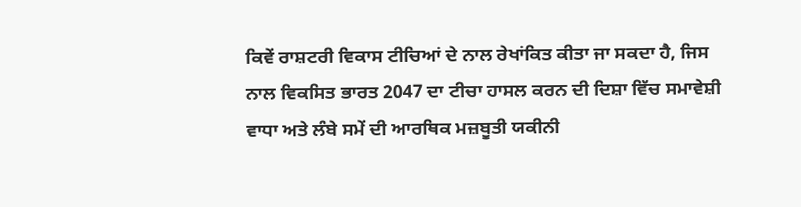ਕਿਵੇਂ ਰਾਸ਼ਟਰੀ ਵਿਕਾਸ ਟੀਚਿਆਂ ਦੇ ਨਾਲ ਰੇਖਾਂਕਿਤ ਕੀਤਾ ਜਾ ਸਕਦਾ ਹੈ, ਜਿਸ ਨਾਲ ਵਿਕਸਿਤ ਭਾਰਤ 2047 ਦਾ ਟੀਚਾ ਹਾਸਲ ਕਰਨ ਦੀ ਦਿਸ਼ਾ ਵਿੱਚ ਸਮਾਵੇਸ਼ੀ ਵਾਧਾ ਅਤੇ ਲੰਬੇ ਸਮੇਂ ਦੀ ਆਰਥਿਕ ਮਜ਼ਬੂਤੀ ਯਕੀਨੀ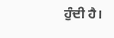ਹੁੰਦੀ ਹੈ।